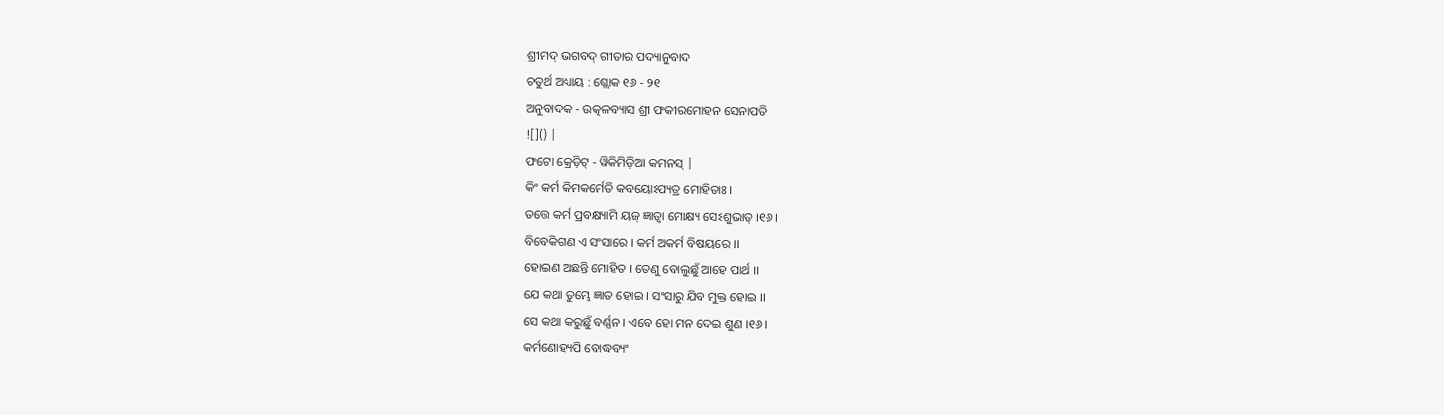ଶ୍ରୀମଦ୍ ଭଗବଦ୍ ଗୀତାର ପଦ୍ୟାନୁବାଦ
ଚତୁର୍ଥ ଅଧ୍ୟାୟ : ଶ୍ଲୋକ ୧୬ - ୨୧
ଅନୁବାଦକ - ଉତ୍କଳବ୍ୟାସ ଶ୍ରୀ ଫକୀରମୋହନ ସେନାପତି
![]() |
ଫଟୋ କ୍ରେଡ଼ିଟ୍ - ୱିକିମିଡ଼ିଆ କମନସ୍ |
କିଂ କର୍ମ କିମକର୍ମେତି କବୟୋଽପ୍ୟତ୍ର ମୋହିତାଃ ।
ତତ୍ତେ କର୍ମ ପ୍ରବକ୍ଷ୍ୟାମି ୟଜ୍ ଜ୍ଞାତ୍ୱା ମୋକ୍ଷ୍ୟ ସେଽଶୁଭାତ୍ ।୧୬।
ବିବେକିଗଣ ଏ ସଂସାରେ । କର୍ମ ଅକର୍ମ ବିଷୟରେ ।।
ହୋଇଣ ଅଛନ୍ତି ମୋହିତ । ତେଣୁ ବୋଲୁଛୁଁ ଆହେ ପାର୍ଥ ।।
ଯେ କଥା ତୁମ୍ଭେ ଜ୍ଞାତ ହୋଇ । ସଂସାରୁ ଯିବ ମୁକ୍ତ ହୋଇ ।।
ସେ କଥା କରୁଛୁଁ ବର୍ଣ୍ଣନ । ଏବେ ହୋ ମନ ଦେଇ ଶୁଣ ।୧୬।
କର୍ମଣୋହ୍ୟପି ବୋଦ୍ଧବ୍ୟଂ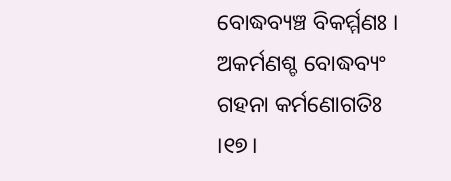ବୋଦ୍ଧବ୍ୟଞ୍ଚ ବିକର୍ମ୍ମଣଃ ।
ଅକର୍ମଣଶ୍ଚ ବୋଦ୍ଧବ୍ୟଂ ଗହନା କର୍ମଣୋଗତିଃ ।୧୭।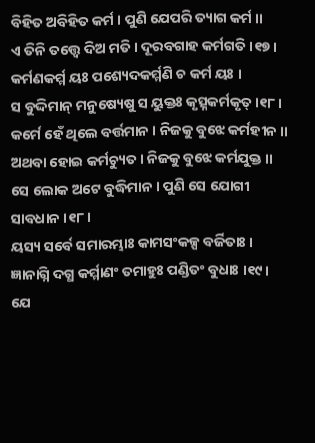ବିହିତ ଅବିହିତ କର୍ମ । ପୁଣି ଯେପରି ତ୍ୟାଗ କର୍ମ ।।
ଏ ତିନି ତତ୍ତ୍ୱେ ଦିଅ ମତି । ଦୂରବଗାହ କର୍ମଗତି ।୧୭।
କର୍ମଣକର୍ମ୍ମ ୟଃ ପଶ୍ୟେଦକର୍ମ୍ମଣି ଚ କର୍ମ ୟଃ ।
ସ ବୁଦ୍ଦିମାନ୍ ମନୁଷ୍ୟେଷୁ ସ ୟୁକ୍ତଃ କୃତ୍ସ୍ନକର୍ମକୃତ୍ ।୧୮।
କର୍ମେ ହେଁ ଥିଲେ ବର୍ତ୍ତମାନ । ନିଜକୁ ବୁଝେ କର୍ମହୀନ ।।
ଅଥବା ହୋଇ କର୍ମଚ୍ୟୁତ । ନିଜକୁ ବୁଝେ କର୍ମଯୁକ୍ତ ।।
ସେ ଲୋକ ଅଟେ ବୁଦ୍ଧିମାନ । ପୁଣି ସେ ଯୋଗୀ ସାବଧାନ ।୧୮।
ୟସ୍ୟ ସର୍ବେ ସମାରମ୍ଭାଃ କାମସଂକଳ୍ପ ବର୍ଜିତାଃ ।
ଜ୍ଞାନାଗ୍ନି ଦଗ୍ଧ କର୍ମ୍ମାଣଂ ତମାହୁଃ ପଣ୍ଡିତଂ ବୁଧାଃ ।୧୯।
ଯେ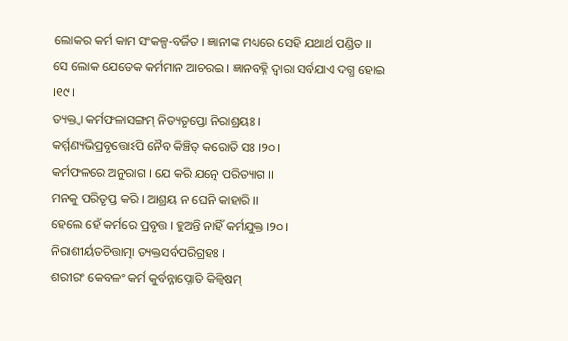ଲୋକର କର୍ମ କାମ ସଂକଳ୍ପ-ବର୍ଜିତ । ଜ୍ଞାନୀଙ୍କ ମଧ୍ୟରେ ସେହି ଯଥାର୍ଥ ପଣ୍ଡିତ ।।
ସେ ଲୋକ ଯେତେକ କର୍ମମାନ ଆଚରଇ । ଜ୍ଞାନବହ୍ନି ଦ୍ୱାରା ସର୍ବଯାଏ ଦଗ୍ଧ ହୋଇ ।୧୯।
ତ୍ୟକ୍ତ୍ୱା କର୍ମଫଳାସଙ୍ଗମ୍ ନିତ୍ୟତୃପ୍ତୋ ନିରାଶ୍ରୟଃ ।
କର୍ମ୍ମଣ୍ୟଭିପ୍ରବୃତ୍ତୋଽପି ନୈବ କିଞ୍ଚିତ୍ କରୋତି ସଃ ।୨୦।
କର୍ମଫଳରେ ଅନୁରାଗ । ଯେ କରି ଯତ୍ନେ ପରିତ୍ୟାଗ ।।
ମନକୁ ପରିତୃପ୍ତ କରି । ଆଶ୍ରୟ ନ ଘେନି କାହାରି ।।
ହେଲେ ହେଁ କର୍ମରେ ପ୍ରବୃତ୍ତ । ହୁଅନ୍ତି ନାହିଁ କର୍ମଯୁକ୍ତ ।୨୦।
ନିରାଶୀର୍ୟତଚିତ୍ତାତ୍ମା ତ୍ୟକ୍ତସର୍ବପରିଗ୍ରହଃ ।
ଶରୀରଂ କେବଳଂ କର୍ମ କୁର୍ବନ୍ନାପ୍ନୋତି କିଳ୍ୱିଷମ୍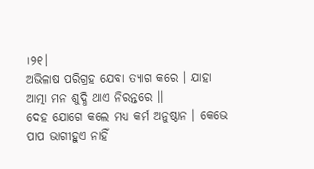।୨୧।
ଅଭିଳାଷ ପରିଗ୍ରହ ଯେବା ତ୍ୟାଗ କରେ । ଯାହା ଆତ୍ମା ମନ ଶୁଦ୍ଧି ଥାଏ ନିରନ୍ତରେ ।।
ଦେହ ଯୋଗେ କଲେ ମଧ୍ୟ କର୍ମ ଅନୁଷ୍ଠାନ । କେଭେ ପାପ ଭାଗୀହୁଏ ନାହିଁ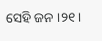ସେହି ଜନ ।୨୧।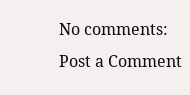No comments:
Post a Comment